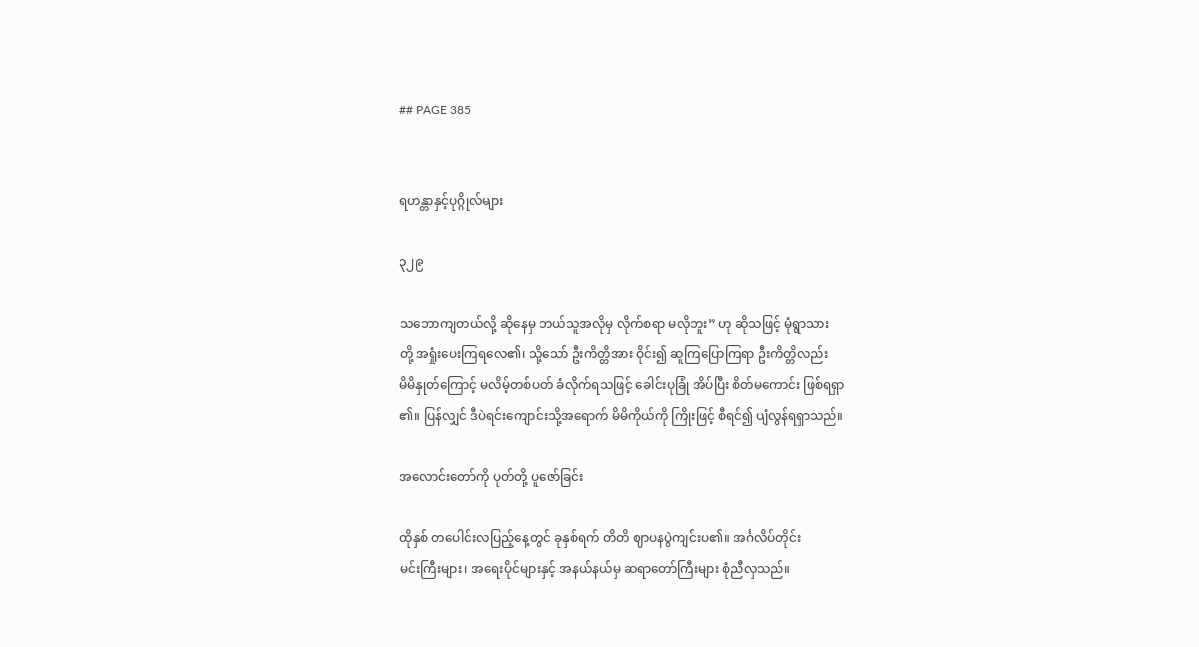## PAGE 385


ရဟန္တာနှင့်ပုဂ္ဂိုလ်များ

၃၂၉

သဘောကျတယ်လို့ ဆိုနေမှ ဘယ်သူအလိုမှ လိုက်စရာ မလိုဘူး” ဟု ဆိုသဖြင့် မုံရွာသား
တို့ အရှုံးပေးကြရလေ၏၊ သို့သော် ဦးကိတ္တိအား ဝိုင်း၍ ဆူကြပြောကြရာ ဦးကိတ္တိလည်း
မိမိနှုတ်ကြောင့် မလိမ့်တစ်ပတ် ခံလိုက်ရသဖြင့် ခေါင်းပုခြုံ အိပ်ပြီး စိတ်မကောင်း ဖြစ်ရရှာ
၏။ ပြန်လျှင် ဒီပဲရင်းကျောင်းသို့အရောက် မိမိကိုယ်ကို ကြိုးဖြင့် စီရင်၍ ပျံလွန်ရရှာသည်။

အလောင်းတော်ကို ပုတ်တို့ ပူဇော်ခြင်း

ထိုနှစ် တပေါင်းလပြည့်နေ့တွင် ခုနှစ်ရက် တိတိ ဈာပနပွဲကျင်းပ၏။ အင်္ဂလိပ်တိုင်း
မင်းကြီးများ၊ အရေးပိုင်များနှင့် အနယ်နယ်မှ ဆရာတော်ကြီးများ စုံညီလှသည်။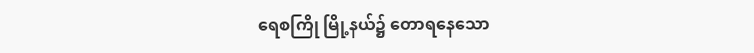ရေစကြို မြို့နယ်၌ တောရနေသော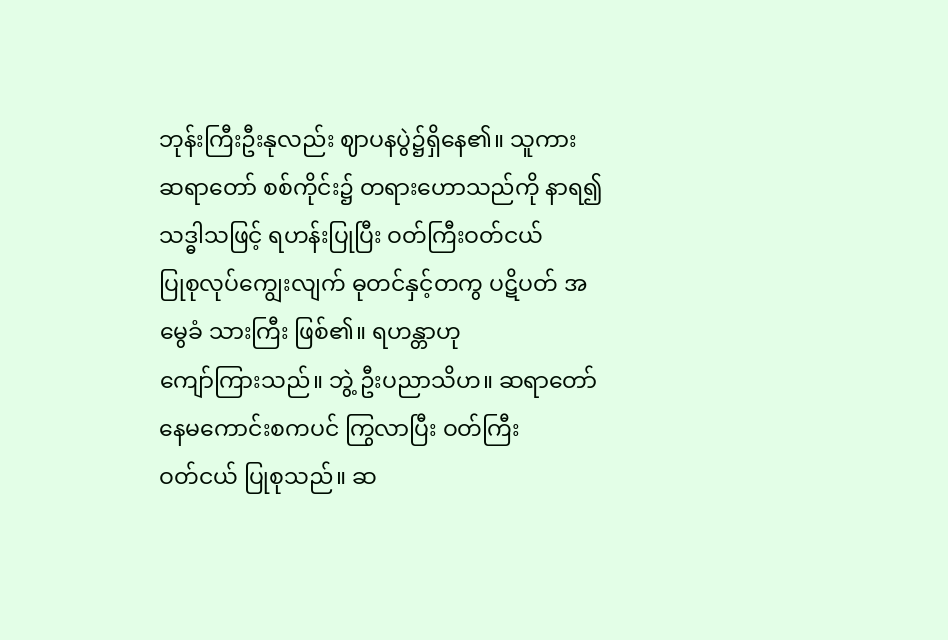ဘုန်းကြီးဦးနုလည်း ဈာပနပွဲ၌ရှိနေ၏။ သူကား
ဆရာတော် စစ်ကိုင်း၌ တရားဟောသည်ကို နာရ၍ သဒ္ဓါသဖြင့် ရဟန်းပြုပြီး ဝတ်ကြီးဝတ်ငယ်
ပြုစုလုပ်ကျွေးလျက် ဓုတင်နှင့်တကွ ပဋိပတ် အမွေခံ သားကြီး ဖြစ်၏။ ရဟန္တာဟု
ကျော်ကြားသည်။ ဘွဲ့ ဦးပညာသိဟ။ ဆရာတော် နေမကောင်းစကပင် ကြွလာပြီး ဝတ်ကြီး
ဝတ်ငယ် ပြုစုသည်။ ဆ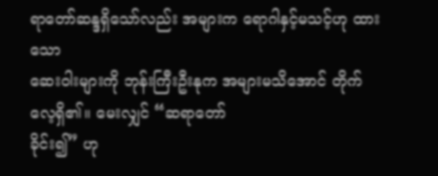ရာတော်ဆန္ဒရှိသော်လည်း အများက ရောဂါနှင့်မသင့်ဟု ထားသော
ဆေးဝါးများကို ဘုန်းကြီးဦးနုက အများမသိအောင် တိုက်လေ့ရှိ၏။ မေးလျှင် “ဆရာတော်
ခိုင်း၍” ဟု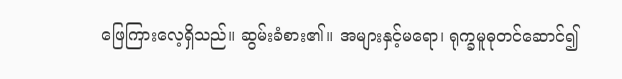ဖြေကြားလေ့ရှိသည်။ ဆွမ်းခံစား၏။ အများနှင့်မရော၊ ရုက္ခမူဓုတင်ဆောင်၍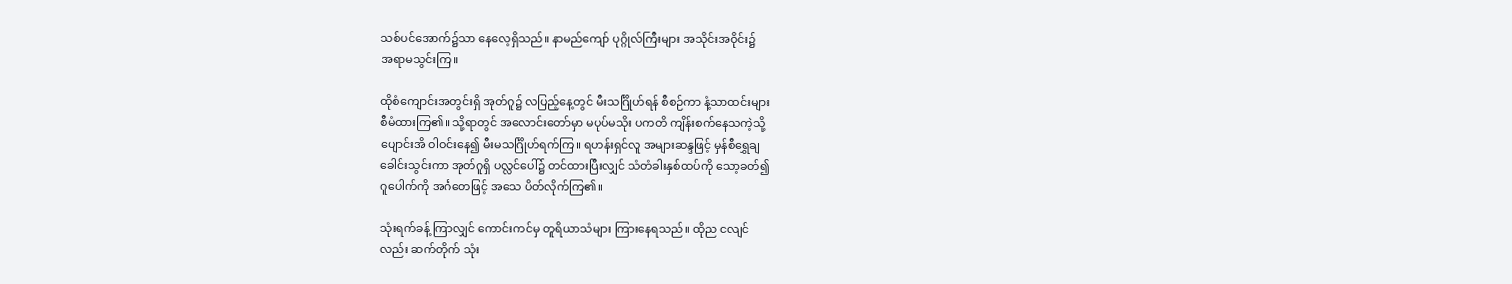သစ်ပင်အောက်၌သာ နေလေ့ရှိသည်။ နာမည်ကျော် ပုဂ္ဂိုလ်ကြီးများ အသိုင်းအဝိုင်း၌
အရာမသွင်းကြ။

ထိုစံကျောင်းအတွင်းရှိ အုတ်ဂူ၌ လပြည့်နေ့တွင် မီးသင်္ဂြိုဟ်ရန် စီစဉ်ကာ နံ့သာထင်းများ
စီမံထားကြ၏။ သို့ရာတွင် အလောင်းတော်မှာ မပုပ်မသိုး ပကတိ ကျိန်းစက်နေသကဲ့သို့
ပျောင်းအိ ဝါဝင်းနေ၍ မီးမသင်္ဂြိုဟ်ရက်ကြ။ ရဟန်းရှင်လူ အများဆန္ဒဖြင့် မှန်စီရွှေချ
ခေါင်းသွင်းကာ အုတ်ဂူရှိ ပလ္လင်ပေါ်၌ တင်ထားပြီးလျှင် သံတံခါးနှစ်ထပ်ကို သော့ခတ်၍
ဂူပေါက်ကို အင်္ဂတေဖြင့် အသေ ပိတ်လိုက်ကြ၏။

သုံးရက်ခန့် ကြာလျှင် ကောင်းကင်မှ တူရိယာသံများ ကြားနေရသည်။ ထိုည ငလျင်
လည်း ဆက်တိုက် သုံး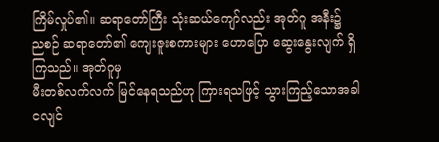ကြိမ်လှုပ်၏။ ဆရာတော်ကြီး သုံးဆယ်ကျော်လည်း အုတ်ဂူ အနီး၌
ညစဉ် ဆရာတော်၏ ကျေးဇူးစကားများ ဟောပြော ဆွေးနွေးလျက် ရှိကြသည်။ အုတ်ဂူမှ
မီးတစ်လက်လက် မြင်နေရသည်ဟု ကြားရသဖြင့် သွားကြည့်သောအခါ ငလျင်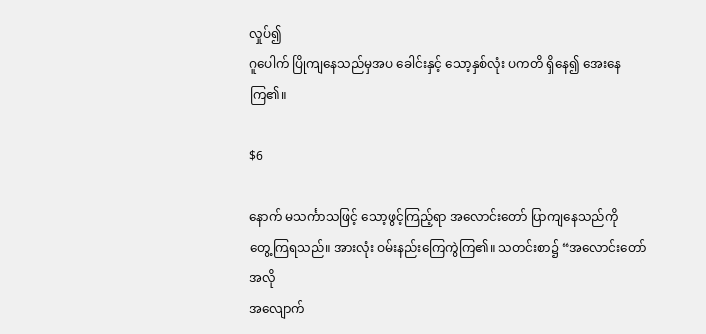လှုပ်၍
ဂူပေါက် ပြိုကျနေသည်မှအပ ခေါင်းနှင့် သော့နှစ်လုံး ပကတိ ရှိနေ၍ အေးနေကြ၏။

$6

နောက် မသင်္ကာသဖြင့် သော့ဖွင့်ကြည့်ရာ အလောင်းတော် ပြာကျနေသည်ကို
တွေ့ကြရသည်။ အားလုံး ဝမ်းနည်းကြေကွဲကြ၏။ သတင်းစာ၌ “အလောင်းတော် အလို
အလျောက်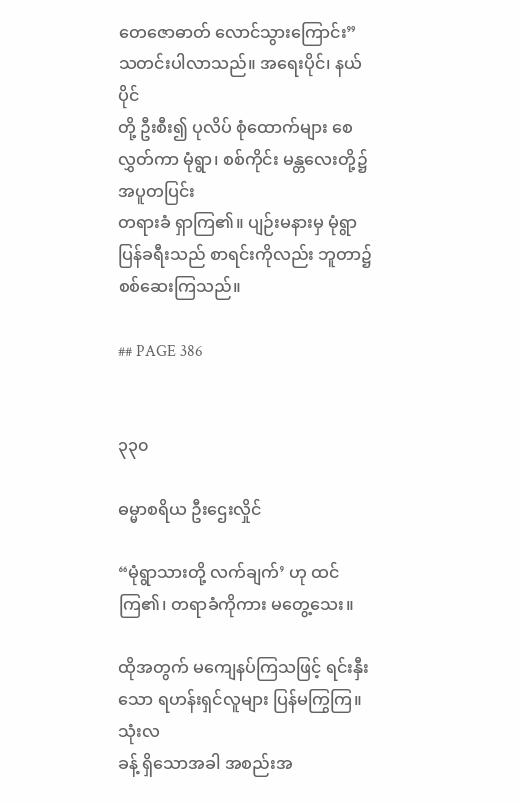တေဇောဓာတ် လောင်သွားကြောင်း” သတင်းပါလာသည်။ အရေးပိုင်၊ နယ်ပိုင်
တို့ ဦးစီး၍ ပုလိပ် စုံထောက်များ စေလွှတ်ကာ မုံရွာ၊ စစ်ကိုင်း မန္တလေးတို့၌ အပူတပြင်း
တရားခံ ရှာကြ၏။ ပျဉ်းမနားမှ မုံရွာပြန်ခရီးသည် စာရင်းကိုလည်း ဘူတာ၌ စစ်ဆေးကြသည်။

## PAGE 386


၃၃၀

ဓမ္မာစရိယ ဦးဌေးလှိုင်

“မုံရွာသားတို့ လက်ချက်’ ဟု ထင်ကြ၏၊ တရာခံကိုကား မတွေ့သေး။

ထိုအတွက် မကျေနပ်ကြသဖြင့် ရင်းနှီးသော ရဟန်းရှင်လူများ ပြန်မကြွကြ။ သုံးလ
ခန့် ရှိသောအခါ အစည်းအ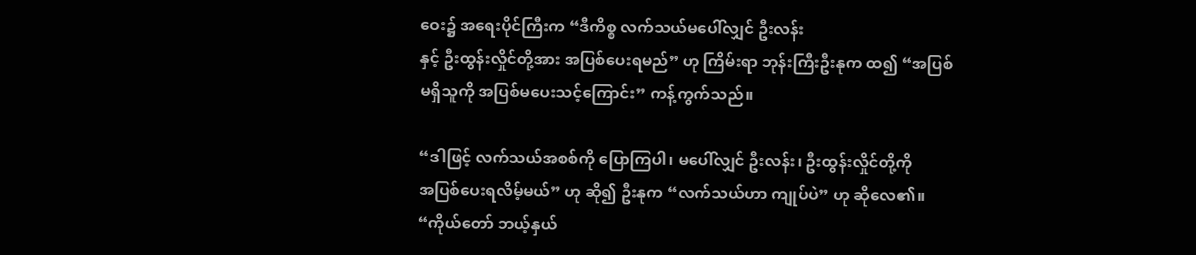ဝေး၌ အရေးပိုင်ကြီးက “ဒီကိစ္စ လက်သယ်မပေါ်လျှင် ဦးလန်း
နှင့် ဦးထွန်းလှိုင်တို့အား အပြစ်ပေးရမည်” ဟု ကြိမ်းရာ ဘုန်းကြီးဦးနုက ထ၍ “အပြစ်
မရှိသူကို အပြစ်မပေးသင့်ကြောင်း” ကန့်ကွက်သည်။

“ဒါဖြင့် လက်သယ်အစစ်ကို ပြောကြပါ၊ မပေါ်လျှင် ဦးလန်း၊ ဦးထွန်းလှိုင်တို့ကို
အပြစ်ပေးရလိမ့်မယ်” ဟု ဆို၍ ဦးနုက “လက်သယ်ဟာ ကျုပ်ပဲ” ဟု ဆိုလေ၏။
“ကိုယ်တော် ဘယ့်နှယ်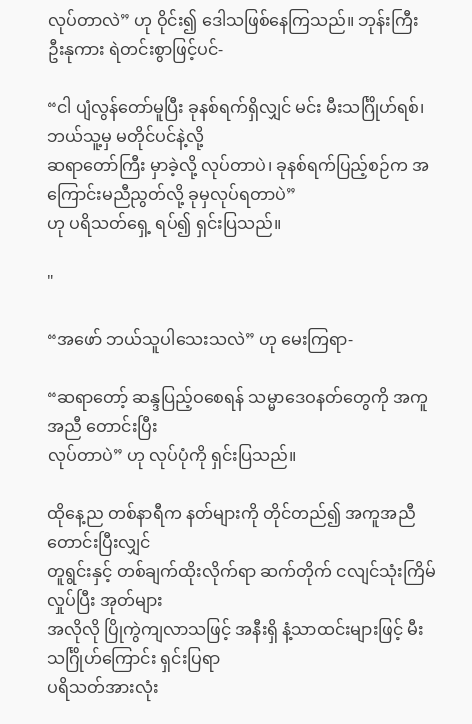လုပ်တာလဲ” ဟု ဝိုင်း၍ ဒေါသဖြစ်နေကြသည်။ ဘုန်းကြီး
ဦးနုကား ရဲတင်းစွာဖြင့်ပင်-

“ငါ ပျံလွန်တော်မူပြီး ခုနစ်ရက်ရှိလျှင် မင်း မီးသင်္ဂြိုဟ်ရစ်၊ ဘယ်သူ့မှ မတိုင်ပင်နဲ့လို့
ဆရာတော်ကြီး မှာခဲ့လို့ လုပ်တာပဲ၊ ခုနစ်ရက်ပြည့်စဉ်က အကြောင်းမညီညွတ်လို့ ခုမှလုပ်ရတာပဲ”
ဟု ပရိသတ်ရှေ့ ရပ်၍ ရှင်းပြသည်။

"

“အဖော် ဘယ်သူပါသေးသလဲ” ဟု မေးကြရာ-

“ဆရာတော့် ဆန္ဒပြည့်ဝစေရန် သမ္မာဒေဝနတ်တွေကို အကူအညီ တောင်းပြီး
လုပ်တာပဲ” ဟု လုပ်ပုံကို ရှင်းပြသည်။

ထိုနေ့ည တစ်နာရီက နတ်များကို တိုင်တည်၍ အကူအညီ တောင်းပြီးလျှင်
တူရွင်းနှင့် တစ်ချက်ထိုးလိုက်ရာ ဆက်တိုက် ငလျင်သုံးကြိမ် လှုပ်ပြီး အုတ်များ
အလိုလို ပြိုကွဲကျလာသဖြင့် အနီးရှိ နံ့သာထင်းများဖြင့် မီးသင်္ဂြိုဟ်ကြောင်း ရှင်းပြရာ
ပရိသတ်အားလုံး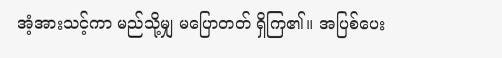အံ့အားသင့်ကာ မည်သို့မျှ မပြောတတ် ရှိကြ၏။ အပြစ်ပေး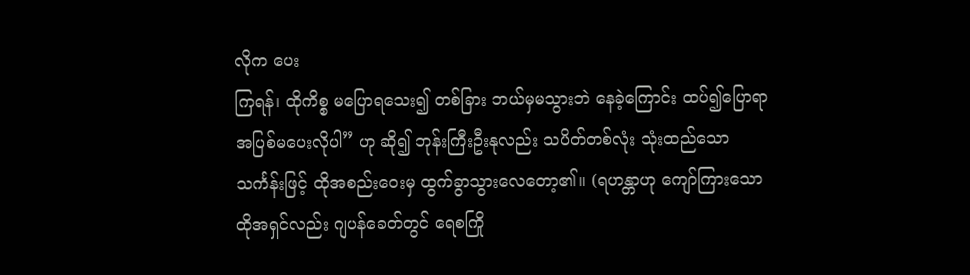လိုက ပေး
ကြရန်၊ ထိုကိစ္စ မပြောရသေး၍ တစ်ခြား ဘယ်မှမသွားဘဲ နေခဲ့ကြောင်း ထပ်၍ပြောရာ
အပြစ်မပေးလိုပါ” ဟု ဆို၍ ဘုန်းကြီးဦးနုလည်း သပိတ်တစ်လုံး သုံးထည်သော
သင်္ကန်းဖြင့် ထိုအစည်းဝေးမှ ထွက်ခွာသွားလေတော့၏။ (ရဟန္တာဟု ကျော်ကြားသော
ထိုအရှင်လည်း ဂျပန်ခေတ်တွင် ရေစကြို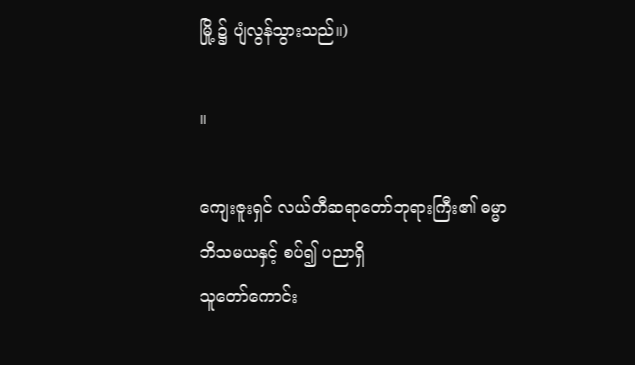မြို့ ၌ ပျံလွန်သွားသည်။)

။

ကျေးဇူးရှင် လယ်တီဆရာတော်ဘုရားကြီး၏ ဓမ္မာဘိသမယနှင့် စပ်၍ ပညာရှိ
သူတော်ကောင်း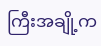ကြီးအချို့က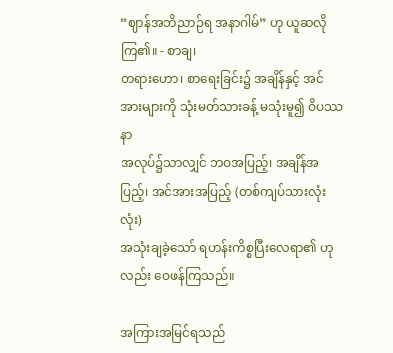“ဈာန်အဘိညာဉ်ရ အနာဂါမ်” ဟု ယူဆလိုကြ၏။ - စာချ၊
တရားဟော၊ စာရေးခြင်း၌ အချိန်နှင့် အင်အားများကို သုံးမတ်သားခန့် မသုံးမူ၍ ဝိပဿနာ
အလုပ်၌သာလျှင် ဘဝအပြည့်၊ အချိန်အပြည့်၊ အင်အားအပြည့် (တစ်ကျပ်သားလုံးလုံး)
အသုံးချခဲ့သော် ရဟန်းကိစ္စပြီးလေရာ၏ ဟုလည်း ဝေဖန်ကြသည်။

အကြားအမြင်ရသည်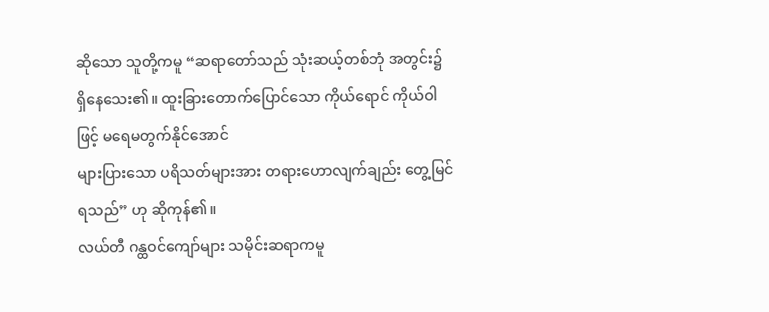ဆိုသော သူတို့ကမူ “ဆရာတော်သည် သုံးဆယ့်တစ်ဘုံ အတွင်း၌
ရှိနေသေး၏။ ထူးခြားတောက်ပြောင်သော ကိုယ်ရောင် ကိုယ်ဝါဖြင့် မရေမတွက်နိုင်အောင်
များပြားသော ပရိသတ်များအား တရားဟောလျက်ချည်း တွေ့မြင်ရသည်” ဟု ဆိုကုန်၏။
လယ်တီ ဂန္ထဝင်ကျော်များ သမိုင်းဆရာကမူ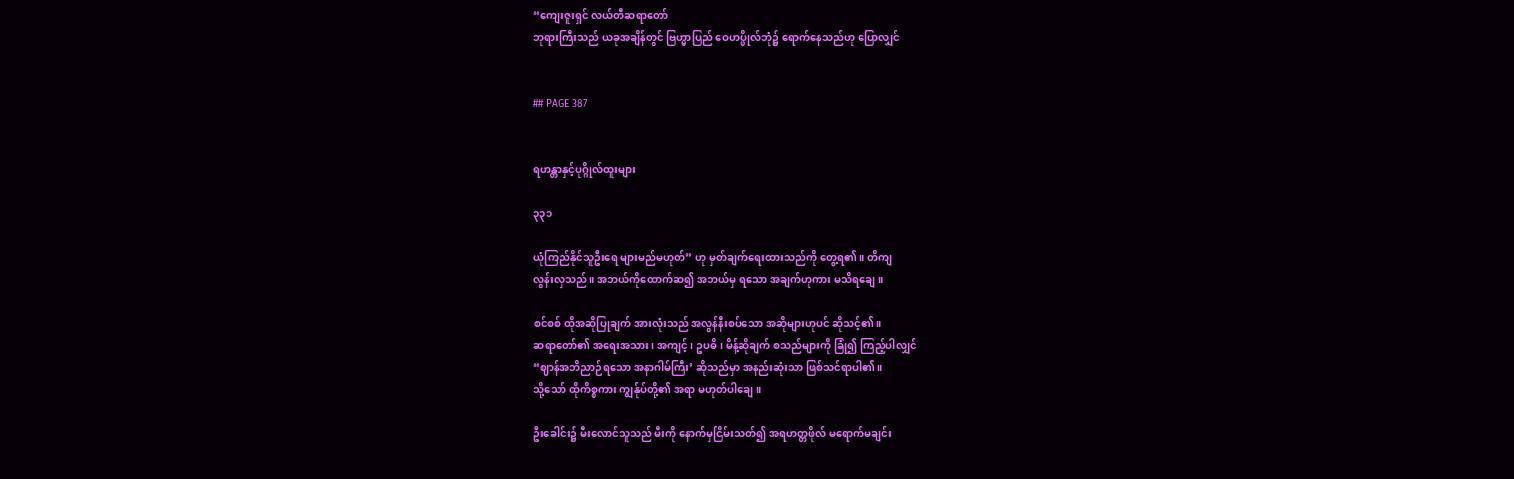“ကျေးဇူးရှင် လယ်တီဆရာတော်
ဘုရားကြီးသည် ယခုအချိန်တွင် ဗြဟ္မာပြည် ဝေဟပ္ဖိုလ်ဘုံ၌ ရောက်နေသည်ဟု ပြောလျှင်


## PAGE 387


ရဟန္တာနှင့်ပုဂ္ဂိုလ်ထူးများ

၃၃၁

ယုံကြည်နိုင်သူဦးရေ များမည်မဟုတ်” ဟု မှတ်ချက်ရေးထားသည်ကို တွေ့ရ၏။ တိကျ
လွန်းလှသည်။ အဘယ်ကိုထောက်ဆ၍ အဘယ်မှ ရသော အချက်ဟုကား မသိရချေ။

စင်စစ် ထိုအဆိုပြုချက် အားလုံးသည် အလွန်နီးစပ်သော အဆိုများဟုပင် ဆိုသင့်၏။
ဆရာတော်၏ အရေးအသား၊ အကျင့်၊ ဥပဓိ၊ မိန့်ဆိုချက် စသည်များကို ခြုံ၍ ကြည့်ပါလျှင်
“ဈာန်အဘိညာဉ်ရသော အနာဂါမ်ကြီး’ ဆိုသည်မှာ အနည်းဆုံးသာ ဖြစ်သင်ရာပါ၏။
သို့သော် ထိုကိစ္စကား ကျွန်ုပ်တို့၏ အရာ မဟုတ်ပါချေ။

ဦးခေါင်း၌ မီးလောင်သူသည် မီးကို နောက်မှငြိမ်းသတ်၍ အရဟတ္တဖိုလ် မရောက်မချင်း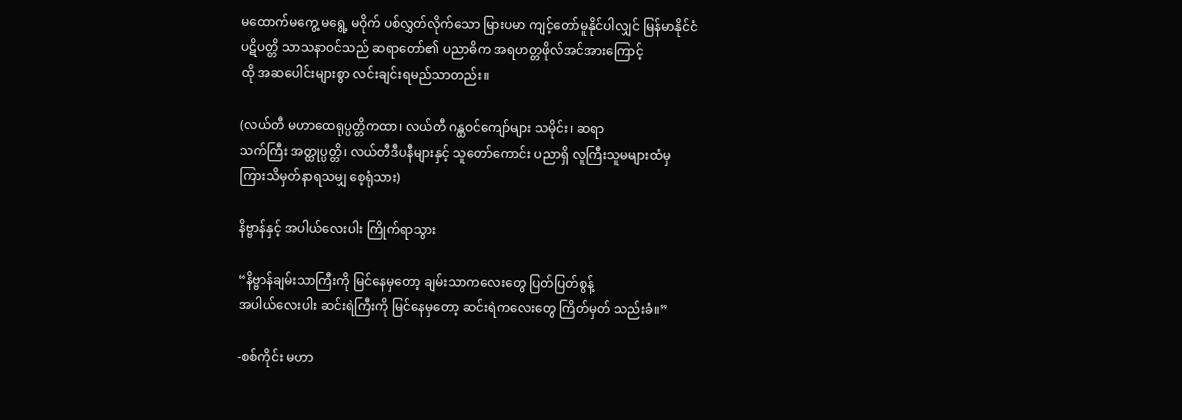မထောက်မကွေ့ မရွေ့ မဝိုက် ပစ်လွှတ်လိုက်သော မြားပမာ ကျင့်တော်မူနိုင်ပါလျှင် မြန်မာနိုင်ငံ
ပဋိပတ္တိ သာသနာဝင်သည် ဆရာတော်၏ ပညာဓိက အရဟတ္တဖိုလ်အင်အားကြောင့်
ထို အဆပေါင်းများစွာ လင်းချင်းရမည်သာတည်း။

(လယ်တီ မဟာထေရုပ္ပတ္တိကထာ၊ လယ်တီ ဂန္ထဝင်ကျော်များ သမိုင်း၊ ဆရာ
သက်ကြီး အတ္ထုပ္ပတ္တိ၊ လယ်တီဒီပနီများနှင့် သူတော်ကောင်း ပညာရှိ လူကြီးသူမများထံမှ
ကြားသိမှတ်နာရသမျှ စေ့ရုံသား)

နိဗ္ဗာန်နှင့် အပါယ်လေးပါး ကြိုက်ရာသွား

“နိဗ္ဗာန်ချမ်းသာကြီးကို မြင်နေမှတော့ ချမ်းသာကလေးတွေ ပြတ်ပြတ်စွန့်
အပါယ်လေးပါး ဆင်းရဲကြီးကို မြင်နေမှတော့ ဆင်းရဲကလေးတွေ ကြိတ်မှတ် သည်းခံ။”

-စစ်ကိုင်း မဟာ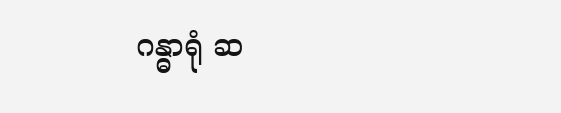ဂန္ဓာရုံ ဆ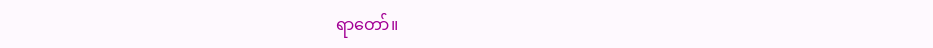ရာတော်။